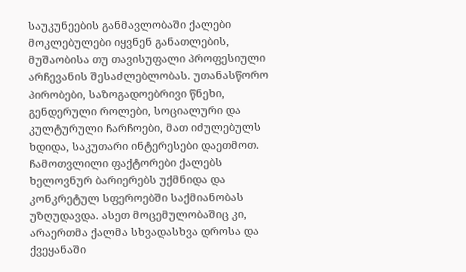საუკუნეების განმავლობაში ქალები მოკლებულები იყვნენ განათლების, მუშაობისა თუ თავისუფალი პროფესიული არჩევანის შესაძლებლობას. უთანასწორო პირობები, საზოგადოებრივი წნეხი, გენდერული როლები, სოციალური და კულტურული ჩარჩოები, მათ იძულებულს ხდიდა, საკუთარი ინტერესები დაეთმოთ.
ჩამოთვლილი ფაქტორები ქალებს ხელოვნურ ბარიერებს უქმნიდა და კონკრეტულ სფეროებში საქმიანობას უზღუდავდა. ასეთ მოცემულობაშიც კი, არაერთმა ქალმა სხვადასხვა დროსა და ქვეყანაში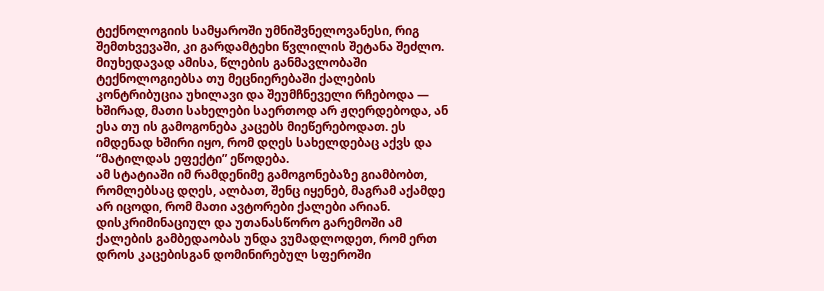ტექნოლოგიის სამყაროში უმნიშვნელოვანესი, რიგ შემთხვევაში, კი გარდამტეხი წვლილის შეტანა შეძლო.
მიუხედავად ამისა, წლების განმავლობაში ტექნოლოგიებსა თუ მეცნიერებაში ქალების კონტრიბუცია უხილავი და შეუმჩნეველი რჩებოდა — ხშირად, მათი სახელები საერთოდ არ ჟღერდებოდა, ან ესა თუ ის გამოგონება კაცებს მიეწერებოდათ. ეს იმდენად ხშირი იყო, რომ დღეს სახელდებაც აქვს და “მატილდას ეფექტი” ეწოდება.
ამ სტატიაში იმ რამდენიმე გამოგონებაზე გიამბობთ, რომლებსაც დღეს, ალბათ, შენც იყენებ, მაგრამ აქამდე არ იცოდი, რომ მათი ავტორები ქალები არიან. დისკრიმინაციულ და უთანასწორო გარემოში ამ ქალების გამბედაობას უნდა ვუმადლოდეთ, რომ ერთ დროს კაცებისგან დომინირებულ სფეროში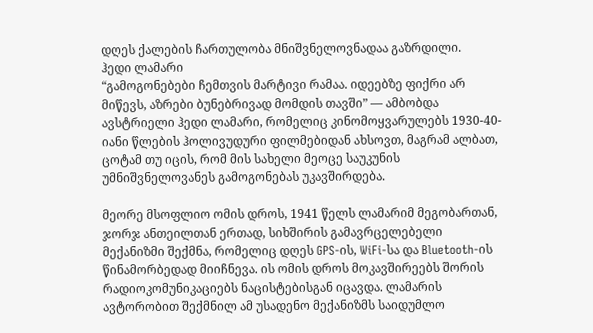დღეს ქალების ჩართულობა მნიშვნელოვნადაა გაზრდილი.
ჰედი ლამარი
“გამოგონებები ჩემთვის მარტივი რამაა. იდეებზე ფიქრი არ მიწევს, აზრები ბუნებრივად მომდის თავში” — ამბობდა ავსტრიელი ჰედი ლამარი, რომელიც კინომოყვარულებს 1930-40-იანი წლების ჰოლივუდური ფილმებიდან ახსოვთ, მაგრამ ალბათ, ცოტამ თუ იცის, რომ მის სახელი მეოცე საუკუნის უმნიშვნელოვანეს გამოგონებას უკავშირდება.

მეორე მსოფლიო ომის დროს, 1941 წელს ლამარიმ მეგობართან, ჯორჯ ანთეილთან ერთად, სიხშირის გამავრცელებელი მექანიზმი შექმნა, რომელიც დღეს GPS-ის, WiFi-სა და Bluetooth-ის წინამორბედად მიიჩნევა. ის ომის დროს მოკავშირეებს შორის რადიოკომუნიკაციებს ნაცისტებისგან იცავდა. ლამარის ავტორობით შექმნილ ამ უსადენო მექანიზმს საიდუმლო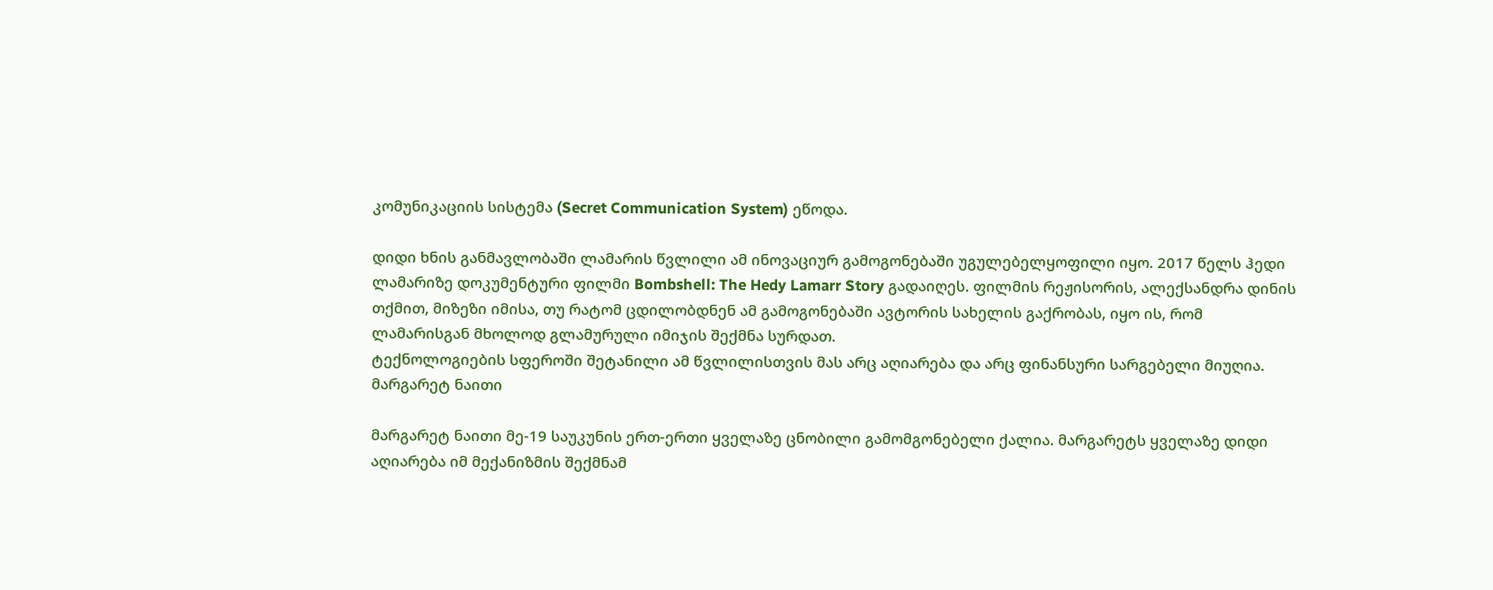კომუნიკაციის სისტემა (Secret Communication System) ეწოდა.

დიდი ხნის განმავლობაში ლამარის წვლილი ამ ინოვაციურ გამოგონებაში უგულებელყოფილი იყო. 2017 წელს ჰედი ლამარიზე დოკუმენტური ფილმი Bombshell: The Hedy Lamarr Story გადაიღეს. ფილმის რეჟისორის, ალექსანდრა დინის თქმით, მიზეზი იმისა, თუ რატომ ცდილობდნენ ამ გამოგონებაში ავტორის სახელის გაქრობას, იყო ის, რომ ლამარისგან მხოლოდ გლამურული იმიჯის შექმნა სურდათ.
ტექნოლოგიების სფეროში შეტანილი ამ წვლილისთვის მას არც აღიარება და არც ფინანსური სარგებელი მიუღია.
მარგარეტ ნაითი

მარგარეტ ნაითი მე-19 საუკუნის ერთ-ერთი ყველაზე ცნობილი გამომგონებელი ქალია. მარგარეტს ყველაზე დიდი აღიარება იმ მექანიზმის შექმნამ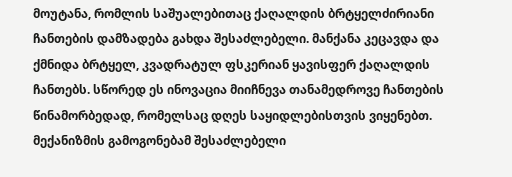მოუტანა, რომლის საშუალებითაც ქაღალდის ბრტყელძირიანი ჩანთების დამზადება გახდა შესაძლებელი. მანქანა კეცავდა და ქმნიდა ბრტყელ, კვადრატულ ფსკერიან ყავისფერ ქაღალდის ჩანთებს. სწორედ ეს ინოვაცია მიიჩნევა თანამედროვე ჩანთების წინამორბედად, რომელსაც დღეს საყიდლებისთვის ვიყენებთ. მექანიზმის გამოგონებამ შესაძლებელი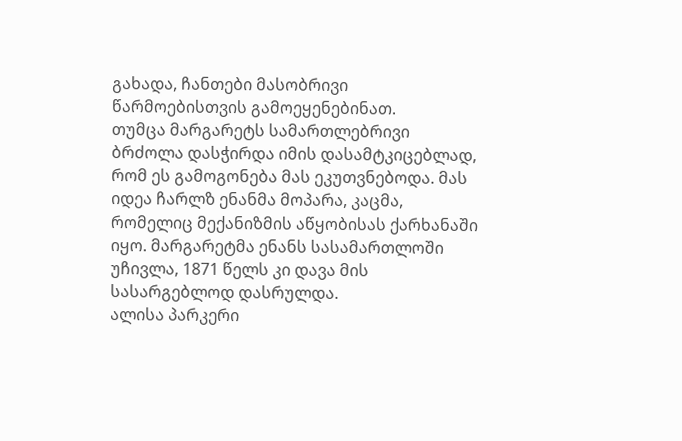გახადა, ჩანთები მასობრივი წარმოებისთვის გამოეყენებინათ.
თუმცა მარგარეტს სამართლებრივი ბრძოლა დასჭირდა იმის დასამტკიცებლად, რომ ეს გამოგონება მას ეკუთვნებოდა. მას იდეა ჩარლზ ენანმა მოპარა, კაცმა, რომელიც მექანიზმის აწყობისას ქარხანაში იყო. მარგარეტმა ენანს სასამართლოში უჩივლა, 1871 წელს კი დავა მის სასარგებლოდ დასრულდა.
ალისა პარკერი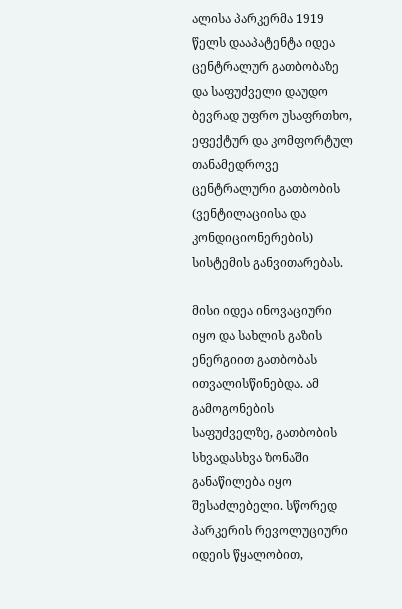ალისა პარკერმა 1919 წელს დააპატენტა იდეა ცენტრალურ გათბობაზე და საფუძველი დაუდო ბევრად უფრო უსაფრთხო, ეფექტურ და კომფორტულ თანამედროვე ცენტრალური გათბობის (ვენტილაციისა და კონდიციონერების) სისტემის განვითარებას.

მისი იდეა ინოვაციური იყო და სახლის გაზის ენერგიით გათბობას ითვალისწინებდა. ამ გამოგონების საფუძველზე, გათბობის სხვადასხვა ზონაში განაწილება იყო შესაძლებელი. სწორედ პარკერის რევოლუციური იდეის წყალობით,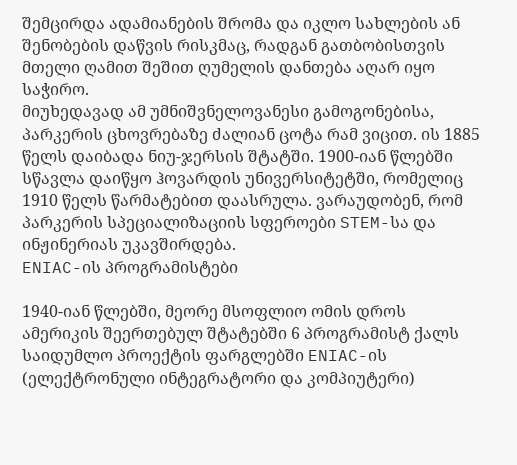შემცირდა ადამიანების შრომა და იკლო სახლების ან შენობების დაწვის რისკმაც, რადგან გათბობისთვის მთელი ღამით შეშით ღუმელის დანთება აღარ იყო საჭირო.
მიუხედავად ამ უმნიშვნელოვანესი გამოგონებისა, პარკერის ცხოვრებაზე ძალიან ცოტა რამ ვიცით. ის 1885 წელს დაიბადა ნიუ-ჯერსის შტატში. 1900-იან წლებში სწავლა დაიწყო ჰოვარდის უნივერსიტეტში, რომელიც 1910 წელს წარმატებით დაასრულა. ვარაუდობენ, რომ პარკერის სპეციალიზაციის სფეროები STEM-სა და ინჟინერიას უკავშირდება.
ENIAC-ის პროგრამისტები

1940-იან წლებში, მეორე მსოფლიო ომის დროს ამერიკის შეერთებულ შტატებში 6 პროგრამისტ ქალს საიდუმლო პროექტის ფარგლებში ENIAC-ის (ელექტრონული ინტეგრატორი და კომპიუტერი)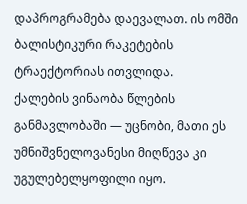დაპროგრამება დაევალათ. ის ომში ბალისტიკური რაკეტების ტრაექტორიას ითვლიდა.
ქალების ვინაობა წლების განმავლობაში — უცნობი, მათი ეს უმნიშვნელოვანესი მიღწევა კი უგულებელყოფილი იყო.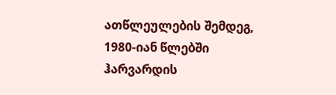ათწლეულების შემდეგ, 1980-იან წლებში ჰარვარდის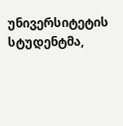უნივერსიტეტის სტუდენტმა,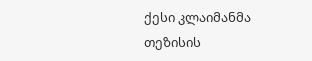ქესი კლაიმანმა თეზისის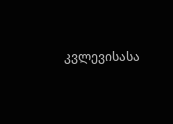კვლევისასა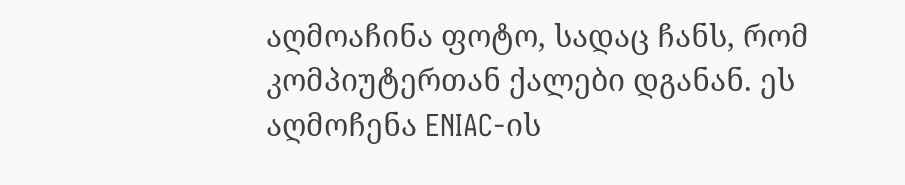აღმოაჩინა ფოტო, სადაც ჩანს, რომ კომპიუტერთან ქალები დგანან. ეს აღმოჩენა ENIAC-ის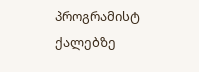პროგრამისტ ქალებზე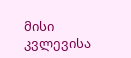მისი კვლევისა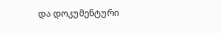და დოკუმენტური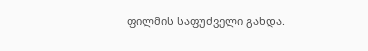ფილმის საფუძველი გახდა.